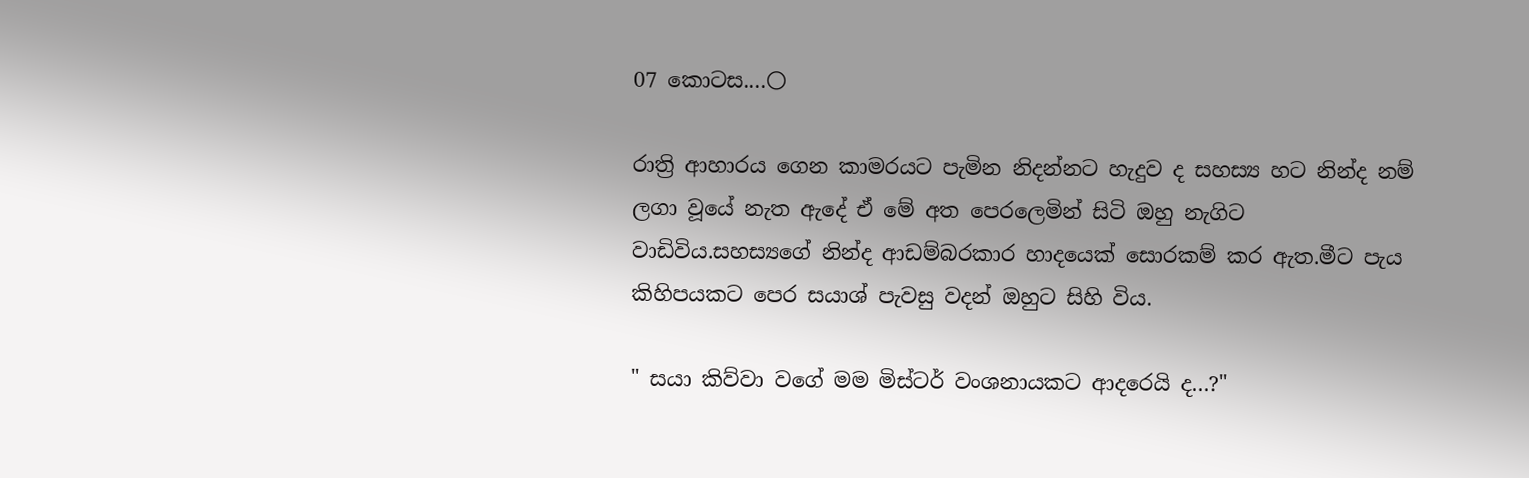07 කොටස....🌕

රාත්‍රි ආහාරය ගෙන කාමරයට පැමින නිදන්නට හැදුව ද සහස්‍ය හට නින්ද නම් ලගා වූයේ නැත ඇදේ ඒ මේ අත පෙරලෙමින් සිටි ඔහු නැගිට වාඩිවිය.සහස්‍යගේ නින්ද ආඩම්බරකාර හාදයෙක් සොරකම් කර ඇත.මීට පැය කිහිපයකට පෙර සයාශ් පැවසු වදන් ඔහුට සිහි විය.

" සයා කිව්වා වගේ මම මිස්ටර් වංශනායකට ආදරෙයි ද...?"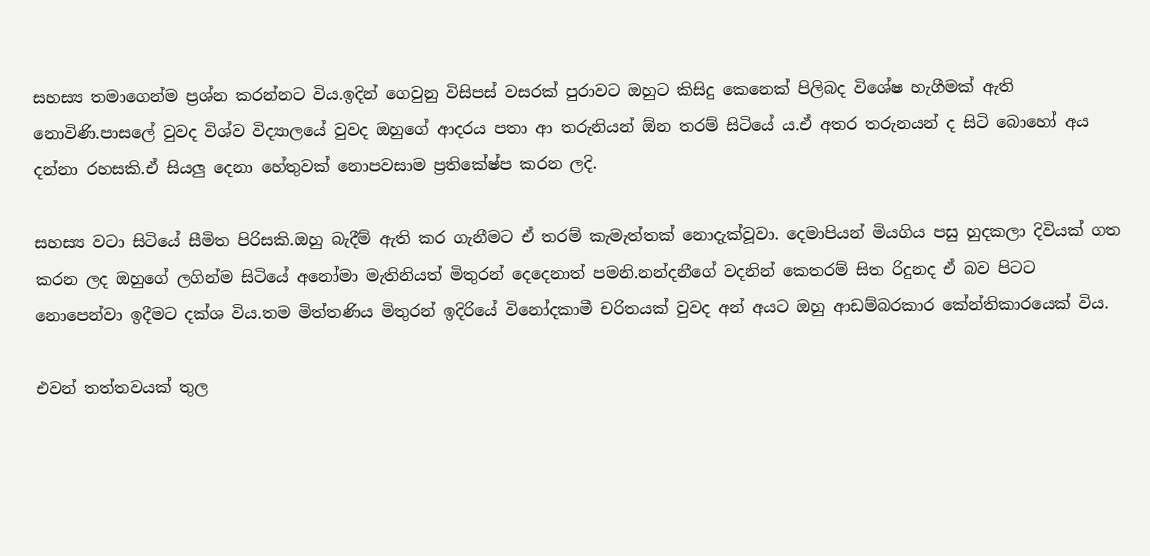සහස්‍ය තමාගෙන්ම ප්‍රශ්න කරන්නට විය.ඉදින් ගෙවුනු විසිපස් වසරක් පුරාවට ඔහුට කිසිදු කෙනෙක් පිලිබද විශේෂ හැගීමක් ඇති නොවිණි.පාසලේ වුවද විශ්ව විද්‍යාලයේ වුවද ඔහුගේ ආදරය පතා ආ තරුනියන් ඕන තරම් සිටියේ ය.ඒ අතර තරුනයන් ද සිටි බොහෝ අය දන්නා රහසකි.ඒ සියලු දෙනා හේතුවක් නොපවසාම ප්‍රතිකේෂ්ප කරන ලදි.

සහස්‍ය වටා සිටියේ සීමිත පිරිසකි.ඔහු බැදීම් ඇති කර ගැනීමට ඒ තරම් කැමැත්තක් නොදැක්වූවා. දෙමාපියන් මියගිය පසු හුදකලා දිවියක් ගත කරන ලද ඔහුගේ ලගින්ම සිටියේ අනෝමා මැතිනියත් මිතුරන් දෙදෙනාත් පමනි.නන්දනීගේ වදනින් කෙතරම් සිත රිදුනද ඒ බව පිටට නොපෙන්වා ඉදීමට දක්ශ විය.තම මිත්තණිය මිතුරන් ඉදිරියේ විනෝදකාමී චරිතයක් වුවද අන් අයට ඔහු ආඩම්බරකාර කේන්තිකාරයෙක් විය.

එවන් තත්තවයක් තුල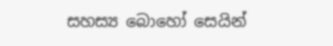සහස්‍ය බොහෝ සෙයින්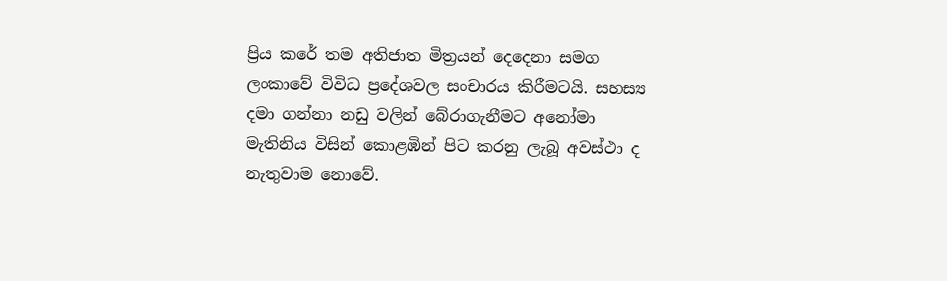ප්‍රිය කරේ තම අතිජාත මිත්‍රයන් දෙදෙනා සමග ලංකාවේ විවිධ ප්‍රදේශවල සංචාරය කිරීමටයි. සහස්‍ය දමා ගන්නා නඩු වලින් බේරාගැනීමට අනෝමා මැතිනිය විසින් කොළඹින් පිට කරනු ලැබූ අවස්ථා ද නැතුවාම නොවේ.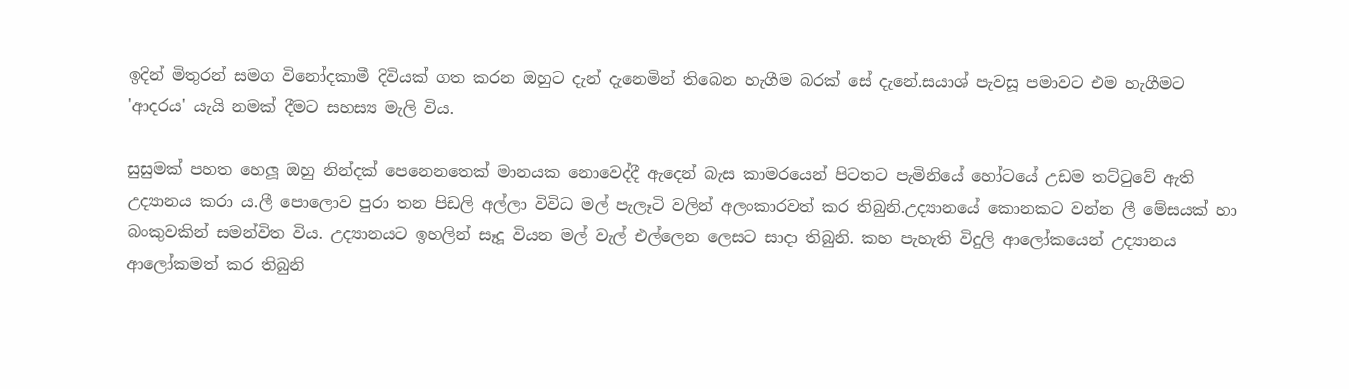ඉදින් මිතුරන් සමග විනෝදකාමී දිවියක් ගත කරන ඔහුට දැන් දැනෙමින් තිබෙන හැගීම බරක් සේ දැනේ.සයාශ් පැවසූ පමාවට එම හැගීමට 'ආදරය' යැයි නමක් දීමට සහස්‍ය මැලි විය.

සුසුමක් පහත හෙලූ ඔහු නින්දක් පෙනෙනතෙක් මානයක නොවෙද්දී ඇදෙන් බැස කාමරයෙන් පිටතට පැමිනියේ හෝටයේ උඩම තට්ටුවේ ඇති උද්‍යානය කරා ය.ලී පොලොව පුරා තන පිඩලි අල්ලා විවිධ මල් පැලෑටි වලින් අලංකාරවත් කර තිබුනි.උද්‍යානයේ කොනකට වන්න ලී මේසයක් හා බංකුවකින් සමන්විත විය. උද්‍යානයට ඉහලින් සෑදූ වියන මල් වැල් එල්ලෙන ලෙසට සාදා තිබුනි. කහ පැහැති විදුලි ආලෝකයෙන් උද්‍යානය ආලෝකමත් කර තිබුනි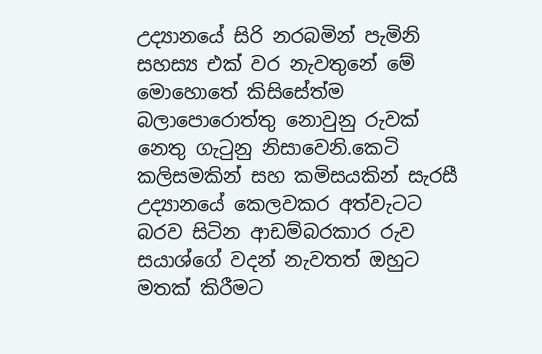උද්‍යානයේ සිරි නරබමින් පැමිනි සහස්‍ය එක් වර නැවතුනේ මේ මොහොතේ කිසිසේත්ම බලාපොරොත්තු නොවුනු රුවක් නෙතු ගැටුනු නිසාවෙනි.කෙටි කලිසමකින් සහ කමිසයකින් සැරසී උද්‍යානයේ කෙලවකර අත්වැටට බරව සිටින ආඩම්බරකාර රුව සයාශ්ගේ වදන් නැවතත් ඔහුට මතක් කිරීමට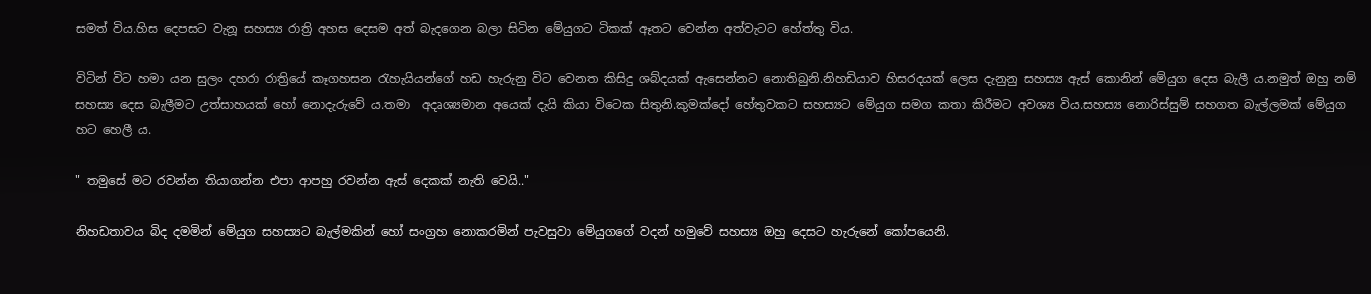සමත් විය.හිස දෙපසට වැනූ සහස්‍ය රාත්‍රි අහස දෙසම අත් බැදගෙන බලා සිටින මේයුගට ටිකක් ඈතට වෙන්න අත්වැටට හේත්තු විය.

විටින් විට හමා යන සුලං දහරා රාත්‍රියේ කෑගහසන රැහැයියන්ගේ හඩ හැරුනු විට වෙනත කිසිදු ශබ්දයක් ඇසෙන්නට නොතිබුනි.නිහඩියාව හිසරදයක් ලෙස දැනුනු සහස්‍ය ඇස් කොනින් මේයුග දෙස බැලී ය.නමුත් ඔහු නම් සහස්‍ය දෙස බැලීමට උත්සාහයක් හෝ නොදැරුවේ ය.තමා  අදෘශ්‍යමාන අයෙක් දැයි කියා විටෙක සිතුනි.කුමක්දෝ හේතුවකට සහස්‍යට මේයුග සමග කතා කිරීමට අවශ්‍ය විය.සහස්‍ය නොරිස්සුම් සහගත බැල්ලමක් මේයුග හට හෙලී ය.

" තමුසේ මට රවන්න තියාගන්න එපා ආපහු රවන්න ඇස් දෙකක් නැති වෙයි.."

නිහඩතාවය බිද දමමින් මේයුග සහස්‍යට බැල්මකින් හෝ සංග්‍රහ නොකරමින් පැවසුවා මේයුගගේ වදන් හමුවේ සහස්‍ය ඔහු දෙසට හැරුනේ කෝපයෙනි.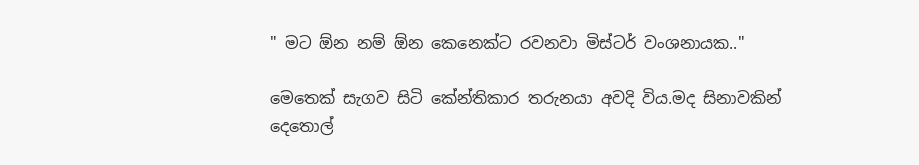" මට ඕන නම් ඕන කෙනෙක්ට රවනවා මිස්ටර් වංශනායක.."

මෙතෙක් සැගව සිටි කේන්තිකාර තරුනයා අවදි විය.මද සිනාවකින් දෙතොල්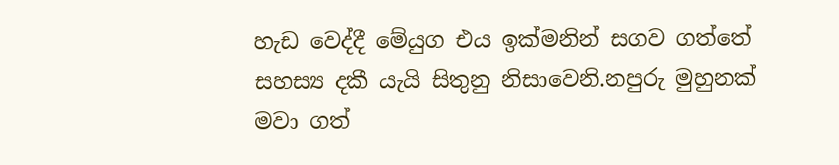හැඩ වෙද්දී මේයුග එය ඉක්මනින් සගව ගත්තේ සහස්‍ය දකී යැයි සිතුනු නිසාවෙනි.නපුරු මුහුනක් මවා ගත්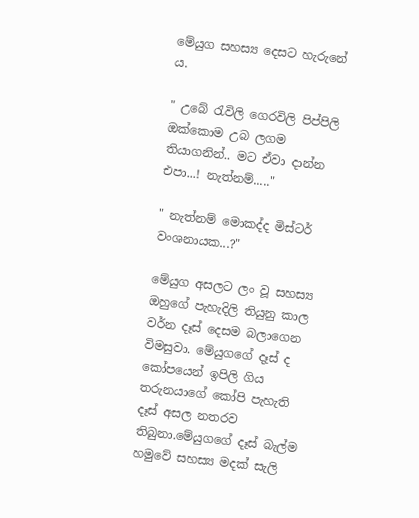මේයුග සහස්‍ය දෙසට හැරුනේ ය.

" උබේ රැවිලි ගෙරවිලි පිප්පිලි ඔක්කොම උබ ලගම තියාගනින්.. මට ඒවා දාන්න එපා...! නැත්නම්....."

" නැත්නම් මොකද්ද මිස්ටර් වංශනායක...?"

මේයුග අසලට ලං වූ සහස්‍ය ඔහුගේ පැහැදිලි තියුනු කාල වර්න දෑස් දෙසම බලාගෙන විමසුවා. මේයුගගේ දෑස් ද කෝපයෙන් ඉපිලි ගිය තරුනයාගේ කෝපි පැහැති දෑස් අසල නතරව තිබුනා.මේයුගගේ දෑස් බැල්ම හමුවේ සහස්‍ය මදක් සැලි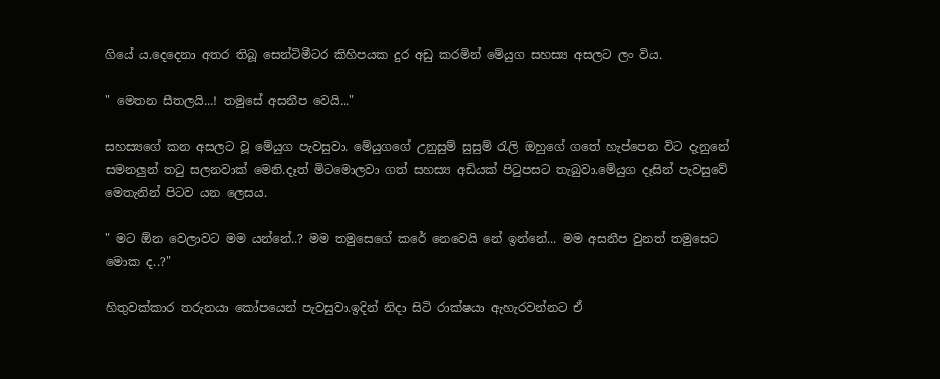ගියේ ය.දෙදෙනා අතර තිබූ සෙන්ටිමීටර කිහිපයක දුර අඩු කරමින් මේයුග සහස්‍ය අසලට ලං විය.

" මෙතන සීතලයි...! තමුසේ අසනීප වෙයි..."

සහස්‍යගේ කන අසලට වූ මේයුග පැවසුවා. මේයුගගේ උනුසුම් සුසුම් රැලි ඔහුගේ ගතේ හැප්පෙන විට දැනුනේ සමනලුන් තටු සලනවාක් මෙනි.දෑත් මිටමොලවා ගත් සහස්‍ය අඩියක් පිටුපසට තැබුවා.මේයුග දෑසින් පැවසුවේ මෙතැනින් පිටව යන ලෙසය.

" මට ඕන වෙලාවට මම යන්නේ..? මම තමුසෙගේ කරේ නෙවෙයි නේ ඉන්නේ... මම අසනීප වුනත් තමුසෙට මොක ද..?"

හිතුවක්කාර තරුනයා කෝපයෙන් පැවසුවා.ඉදින් නිදා සිටි රාක්ෂයා ඇහැරවන්නට ඒ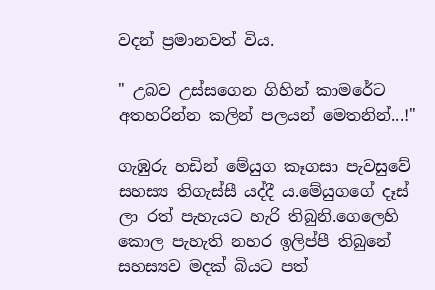වදන් ප්‍රමානවත් විය.

" උබව උස්සගෙන ගිහින් කාමරේට අතහරින්න කලින් පලයන් මෙතනින්...!"

ගැඹුරු හඩින් මේයුග කෑගසා පැවසුවේ සහස්‍ය තිගැස්සී යද්දී ය.මේයුගගේ දෑස් ලා රත් පැහැයට හැරි තිබුනි.ගෙලෙහි කොල පැහැති නහර ඉලිප්පී තිබුනේ සහස්‍යව මදක් බියට පත්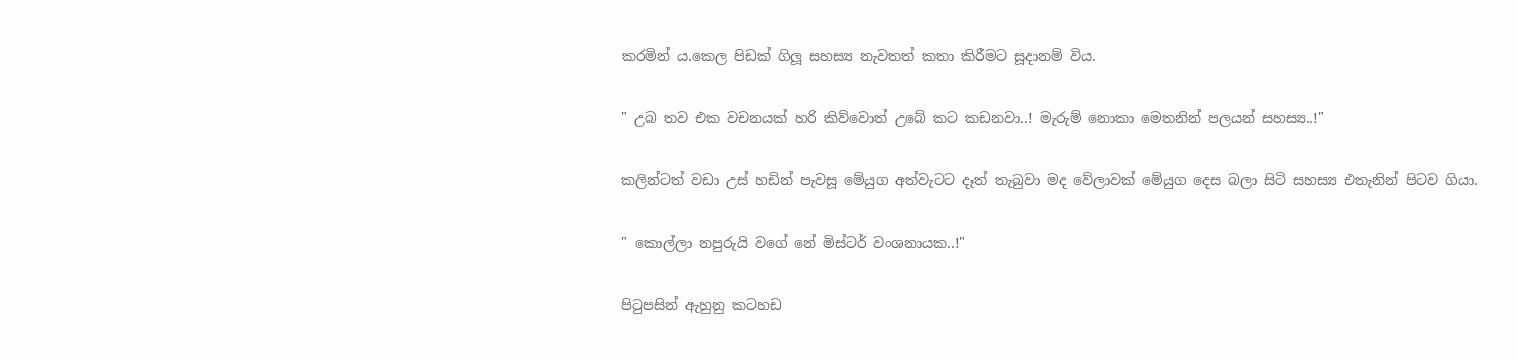කරමින් ය.කෙල පිඩක් ගිලූ සහස්‍ය නැවතත් කතා කිරීමට සූදානම් විය.

" උබ තව එක වචනයක් හරි කිව්වොත් උබේ කට කඩනවා..! මැරුම් නොකා මෙතනින් පලයන් සහස්‍ය..!"

කලින්ටත් වඩා උස් හඩින් පැවසූ මේයුග අත්වැටට දෑත් තැබුවා මද වේලාවක් මේයුග දෙස බලා සිටි සහස්‍ය එතැනින් පිටව ගියා.

" කොල්ලා නපුරුයි වගේ නේ මිස්ටර් වංශනායක..!"

පිටුපසින් ඇහුනු කටහඩ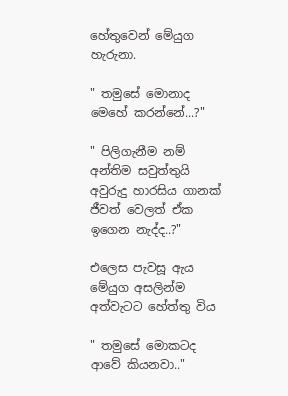හේතුවෙන් මේයුග හැරුනා.

" තමුසේ මොනාද මෙහේ කරන්නේ...?"

" පිලිගැනීම නම් අන්තිම සවුත්තුයි අවුරුදු හාරසිය ගානක් ජීවත් වෙලත් ඒක ඉගෙන නැද්ද..?"

එලෙස පැවසූ ඇය මේයුග අසලින්ම අත්වැටට හේත්තු විය

" තමුසේ මොකටද ආවේ කියනවා.."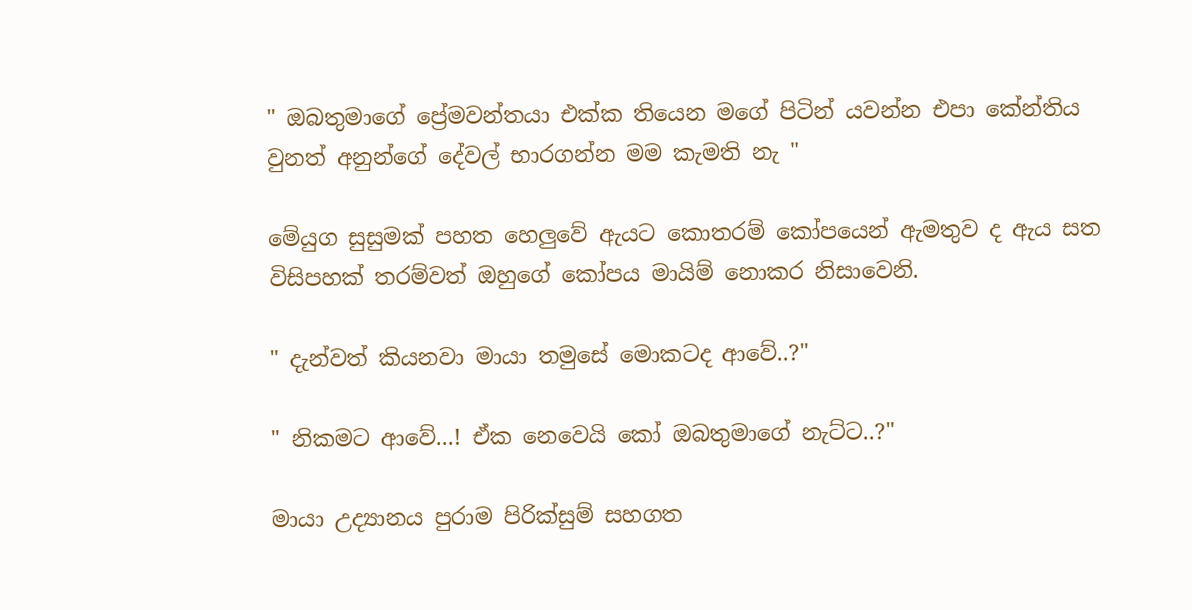" ඔබතුමාගේ ප්‍රේමවන්තයා එක්ක තියෙන මගේ පිටින් යවන්න එපා කේන්තිය වුනත් අනුන්ගේ දේවල් භාරගන්න මම කැමති නැ "

මේයුග සුසුමක් පහත හෙලුවේ ඇයට කොතරම් කෝපයෙන් ඇමතුව ද ඇය සත විසිපහක් තරම්වත් ඔහුගේ කෝපය මායිම් නොකර නිසාවෙනි.

" දැන්වත් කියනවා මායා තමුසේ මොකටද ආවේ..?"

" නිකමට ආවේ...! ඒක නෙවෙයි කෝ ඔබතුමාගේ නැට්ට..?"

මායා උද්‍යානය පුරාම පිරික්සුම් සහගත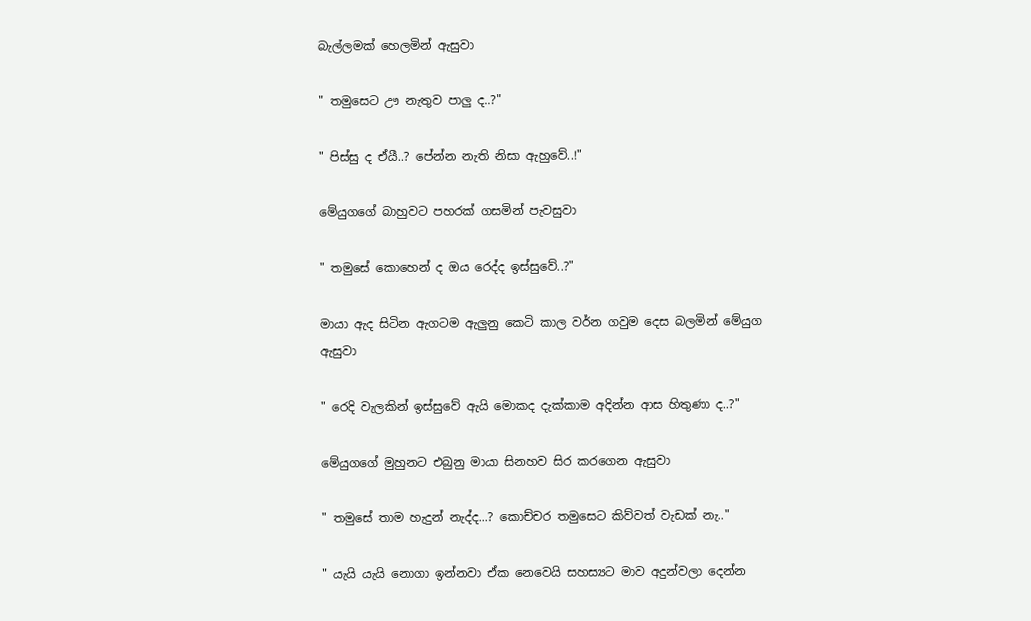බැල්ලමක් හෙලමින් ඇසුවා

" තමුසෙට ඌ නැතුව පාලු ද..?"

" පිස්සු ද ඒයී..? පේන්න නැති නිසා ඇහුවේ..!"

මේයුගගේ බාහුවට පහරක් ගසමින් පැවසුවා

" තමුසේ කොහෙන් ද ඔය රෙද්ද ඉස්සුවේ..?"

මායා ඇද සිටින ඇගටම ඇලුනු කෙටි කාල වර්න ගවුම දෙස බලමින් මේයුග ඇසුවා

" රෙදි වැලකින් ඉස්සුවේ ඇයි මොකද දැක්කාම අදින්න ආස හිතුණා ද..?"

මේයුගගේ මුහුනට එබුනු මායා සිනහව සිර කරගෙන ඇසුවා

" තමුසේ තාම හැදුන් නැද්ද...? කොච්චර තමුසෙට කිව්වත් වැඩක් නැ.."

" යැයි යැයි නොගා ඉන්නවා ඒක නෙවෙයි සහස්‍යට මාව අදුන්වලා දෙන්න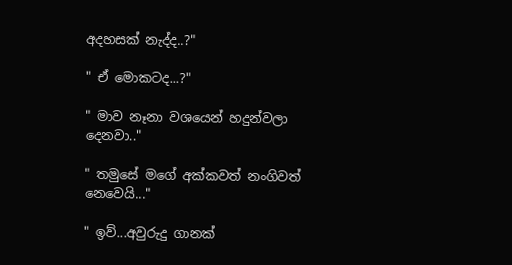අදහසක් නැද්ද..?"

" ඒ මොකටද...?"

" මාව නෑනා වශයෙන් හදුන්වලා දෙනවා.."

" තමුසේ මගේ අක්කවත් නංගිවත් නෙවෙයි..."

" ඉව්...අවුරුදු ගානක්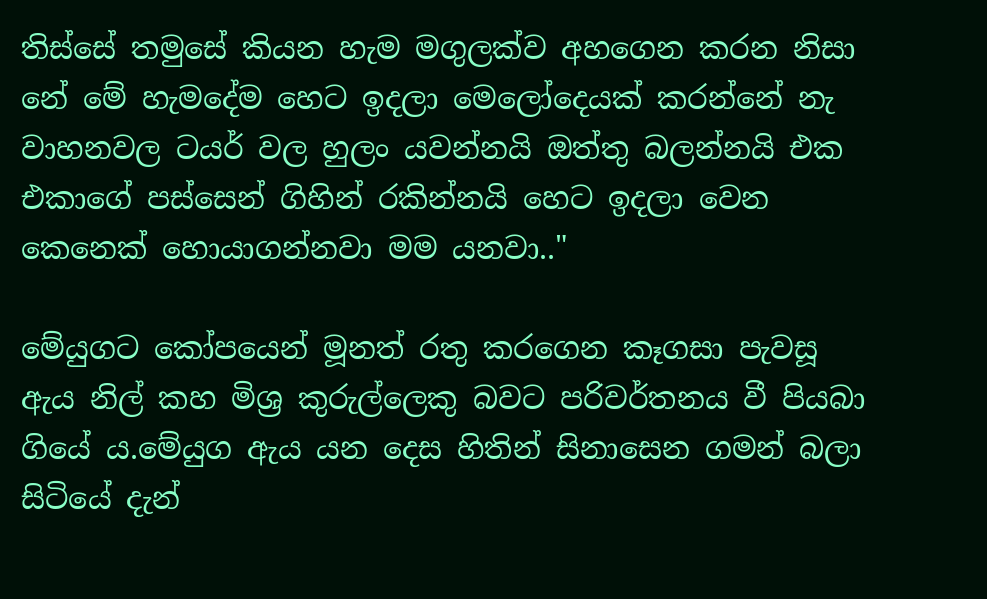තිස්සේ තමුසේ කියන හැම මගුලක්ව අහගෙන කරන නිසා නේ මේ හැමදේම හෙට ඉදලා මෙලෝදෙයක් කරන්නේ නැ වාහනවල ටයර් වල හුලං යවන්නයි ඔත්තු බලන්නයි එක එකාගේ පස්සෙන් ගිහින් රකින්නයි හෙට ඉදලා වෙන කෙනෙක් හොයාගන්නවා මම යනවා.."

මේයුගට කෝපයෙන් මූනත් රතු කරගෙන කෑගසා පැවසූ ඇය නිල් කහ මිශ්‍ර කුරුල්ලෙකු බවට පරිවර්තනය වී පියබා ගියේ ය.මේයුග ඇය යන දෙස හිතින් සිනාසෙන ගමන් බලා සිටියේ දැන්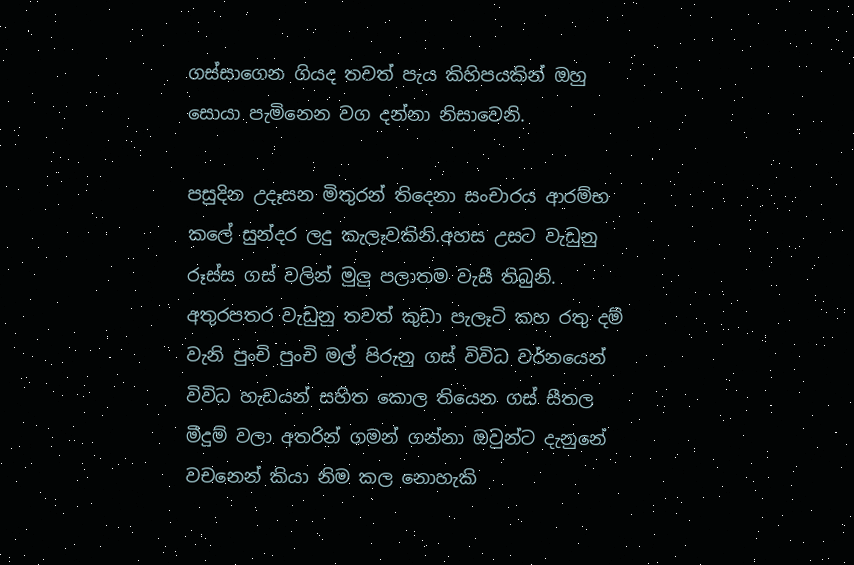ගස්සාගෙන ගියද තවත් පැය කිහිපයකින් ඔහු සොයා පැමිනෙන වග දන්නා නිසාවෙනි.

පසුදින උදෑසන මිතුරන් තිදෙනා සංචාරය ආරම්භ කලේ සුන්දර ලදු කැලෑවකිනි.අහස උසට වැඩුනු රූස්ස ගස් වලින් මුලු පලාතම වැසී තිබුනි. අතුරපතර වැඩුනු තවත් කුඩා පැලෑටි කහ රතු දම් වැනි පුංචි පුංචි මල් පිරුනු ගස් විවිධ වර්නයෙන් විවිධ හැඩයන් සහිත කොල තියෙන ගස් සීතල මීදුම් වලා අතරින් ගමන් ගන්නා ඔවුන්ට දැනුනේ වචනෙන් කියා නිම කල නොහැකි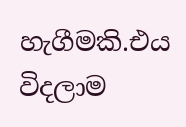හැගීමකි.එය විදලාම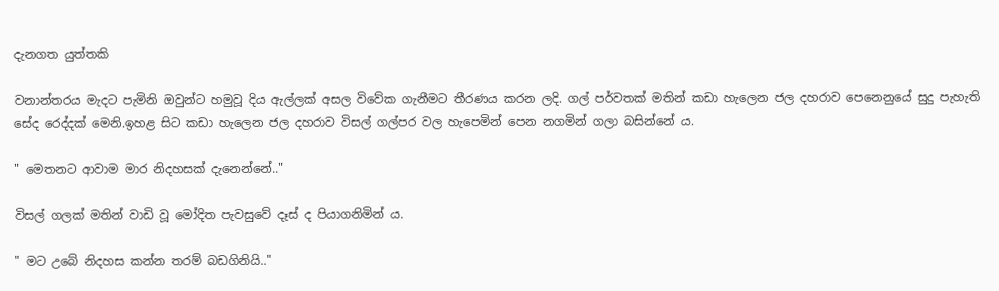දැනගත යුත්තකි

වනාන්තරය මැදට පැමිනි ඔවුන්ට හමුවූ දිය ඇල්ලක් අසල විවේක ගැනීමට තීරණය කරන ලදි. ගල් පර්වතක් මතින් කඩා හැලෙන ජල දහරාව පෙනෙනුයේ සුදු පැහැති සේද රෙද්දක් මෙනි.ඉහළ සිට කඩා හැලෙන ජල දහරාව විසල් ගල්පර වල හැපෙමින් පෙන නගමින් ගලා බසින්නේ ය.

" මෙතනට ආවාම මාර නිදහසක් දැනෙන්නේ.."

විසල් ගලක් මතින් වාඩි වූ මෝදිත පැවසුවේ දෑස් ද පියාගනිමින් ය.

" මට උබේ නිදහස කන්න තරම් බඩගිනියි.."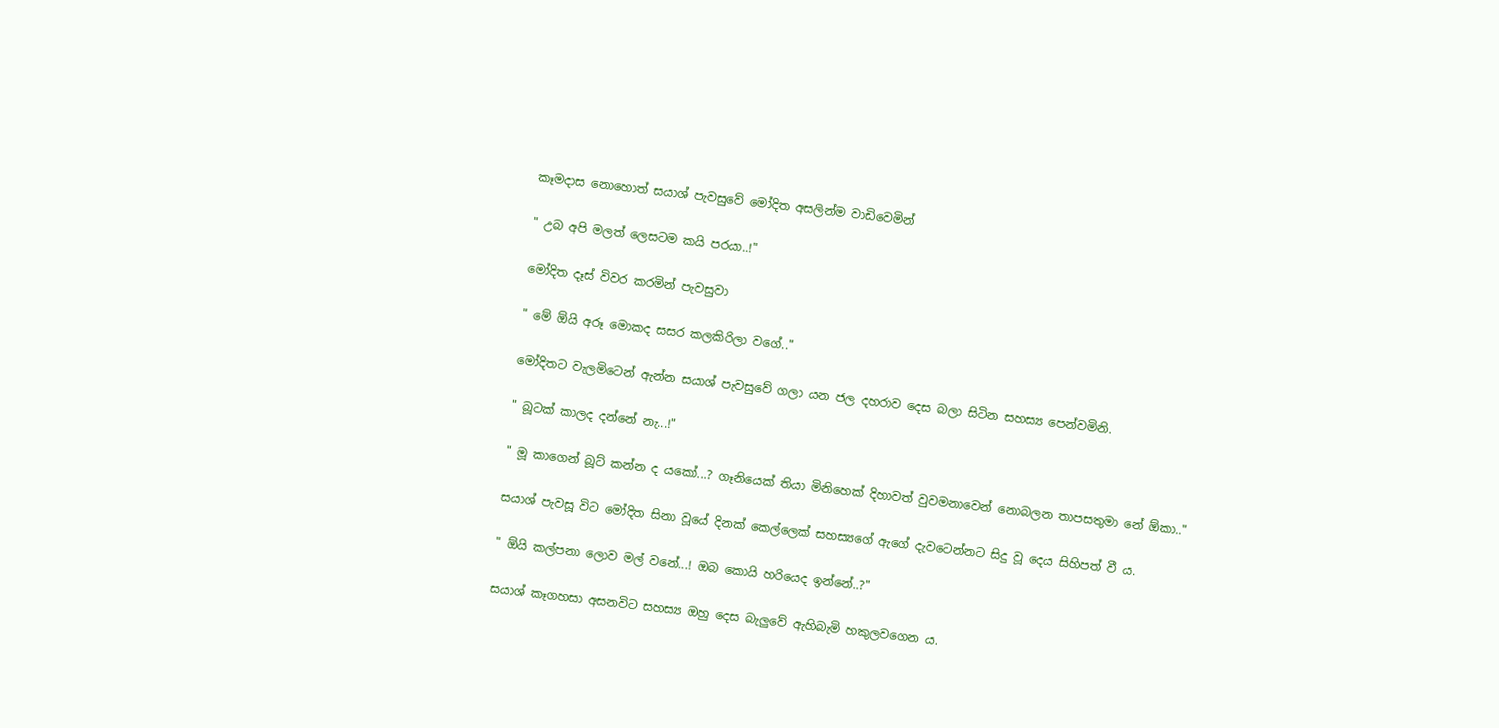කෑමදාස නොහොත් සයාශ් පැවසුවේ මෝදිත අසලින්ම වාඩිවෙමින්

" උබ අපි මලත් ලෙසටම කයි පරයා..!"

මෝදිත දෑස් විවර කරමින් පැවසුවා

" මේ ඕයි අරූ මොකද සසර කලකිරිලා වගේ.."

මෝදිතට වැලමිටෙන් ඇන්න සයාශ් පැවසුවේ ගලා යන ජල දහරාව දෙස බලා සිටින සහස්‍ය පෙන්වමිනි.

" බූටක් කාලද දන්නේ නැ...!"

" මූ කාගෙන් බූට් කන්න ද යකෝ...? ගෑනියෙක් තියා මිනිහෙක් දිහාවත් වුවමනාවෙන් නොබලන තාපසතුමා නේ ඕකා.."

සයාශ් පැවසූ විට මෝදිත සිනා වූයේ දිනක් කෙල්ලෙක් සහස්‍යගේ ඇගේ දැවටෙන්නට සිදු වූ දෙය සිහිපත් වී ය.

" ඕයි කල්පනා ලොව මල් වනේ...! ඔබ කොයි හරියෙද ඉන්නේ..?"

සයාශ් කෑගහසා අසනවිට සහස්‍ය ඔහු දෙස බැලුවේ ඇහිබැමි හකුලවගෙන ය.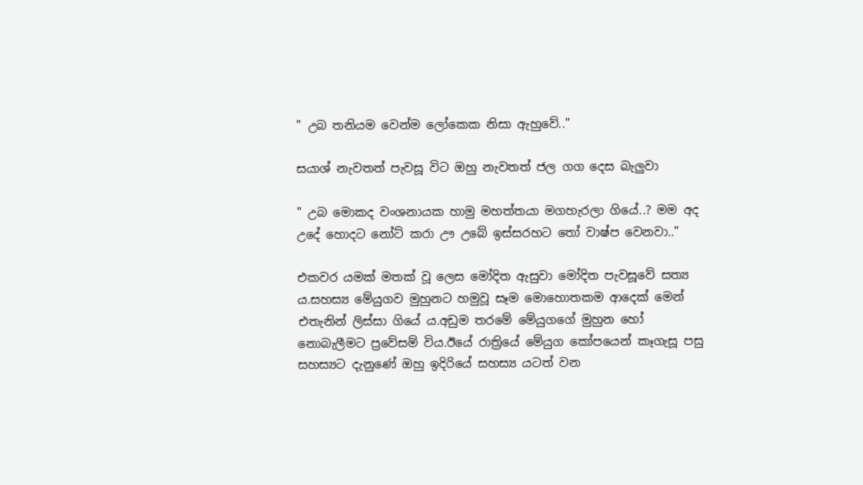" උබ තනියම වෙන්ම ලෝකෙක නිසා ඇහුවේ.."

සයාශ් නැවතත් පැවසූ විට ඔහු නැවතත් ජල ගග දෙස බැලුවා

" උබ මොකද වංශනායක හාමු මහත්තයා මගහැරලා ගියේ..? මම අද උදේ හොදට නෝට් කරා ඌ උබේ ඉස්සරහට තෝ වාෂ්ප වෙනවා.."

එකවර යමක් මතක් වූ ලෙස මෝදිත ඇසුවා මෝදිත පැවසූවේ සත්‍ය ය.සහස්‍ය මේයුගව මුහුනට හමුවූ සෑම මොහොතකම ආදෙක් මෙන් එතැනින් ලිස්සා ගියේ ය.අඩුම තරමේ මේයුගගේ මුහුන හෝ නොබැලීමට ප්‍රවේසම් විය.ඊයේ රාත්‍රියේ මේයුග කෝපයෙන් කෑගැසූ පසු සහස්‍යට දැනුණේ ඔහු ඉදිරියේ සහස්‍ය යටත් වන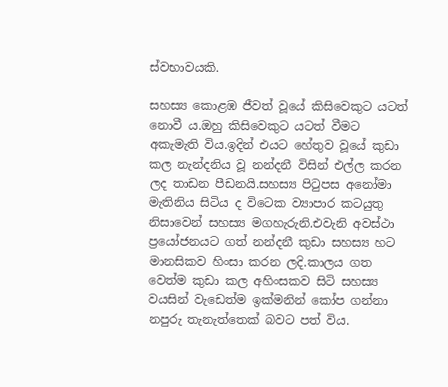ස්වභාවයකි.

සහස්‍ය කොළඹ ජීවත් වූයේ කිසිවෙකුට යටත් නොවී ය.ඔහු කිසිවෙකුට යටත් වීමට අකැමැති විය.ඉදින් එයට හේතුව වූයේ කුඩා කල නැන්දනිය වූ නන්දනී විසින් එල්ල කරන ලද තාඩන පීඩනයි.සහස්‍ය පිටුපස අනෝමා මැතිනිය සිටිය ද විටෙක ව්‍යාපාර කටයුතු නිසාවෙන් සහස්‍ය මගහැරුනි.එවැනි අවස්ථා ප්‍රයෝජනයට ගත් නන්දනී කුඩා සහස්‍ය හට මානසිකව හිංසා කරන ලදි.කාලය ගත වෙත්ම කුඩා කල අහිංසකව සිටි සහස්‍ය වයසින් වැඩෙත්ම ඉක්මනින් කෝප ගන්නා නපුරු තැනැත්තෙක් බවට පත් විය.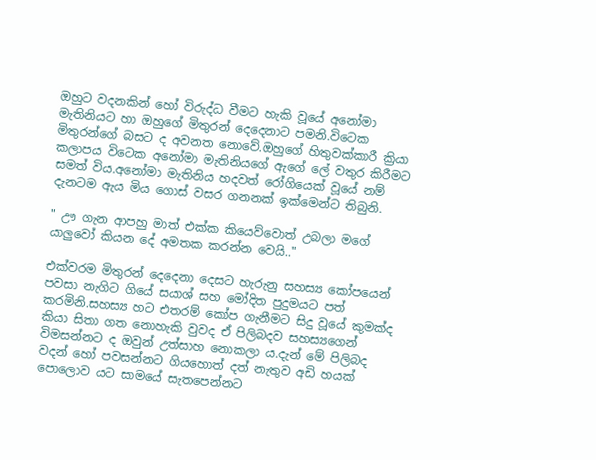ඔහුට වදනකින් හෝ විරුද්ධ වීමට හැකි වූයේ අනෝමා මැතිනියට හා ඔහුගේ මිතුරන් දෙදෙනාට පමනි.විටෙක මිතුරන්ගේ බසට ද අවනත නොවේ.ඔහුගේ හිතුවක්කාරී ක්‍රියා කලාපය විටෙක අනෝමා මැතිනියගේ ඇගේ ලේ වතුර කිරීමට සමත් විය.අනෝමා මැතිනිය හදවත් රෝගියෙක් වූයේ නම් දැනටම ඇය මිය ගොස් වසර ගනනක් ඉක්මෙන්ට තිබුනි.

" ඌ ගැන ආපහු මාත් එක්ක කියෙව්වොත් උබලා මගේ යාලුවෝ කියන දේ අමතක කරන්න වෙයි.."

එක්වරම මිතුරන් දෙදෙනා දෙසට හැරුනු සහස්‍ය කෝපයෙන් පවසා නැගිට ගියේ සයාශ් සහ මෝදිත පුදුමයට පත් කරමිනි.සහස්‍ය හට එතරම් කෝප ගැනීමට සිදු වූයේ කුමක්ද කියා සිතා ගත නොහැකි වුවද ඒ පිලිබදව සහස්‍යගෙන් විමසන්නට ද ඔවුන් උත්සාහ නොකලා ය.දැන් මේ පිලිබද වදන් හෝ පවසන්නට ගියහොත් දත් නැතුව අඩි හයක් පොලොව යට සාමයේ සැතපෙන්නට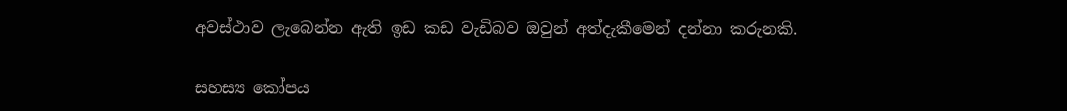අවස්ථාව ලැබෙන්න ඇති ඉඩ කඩ වැඩිබව ඔවුන් අත්දැකීමෙන් දන්නා කරුනකි.

සහස්‍ය කෝපය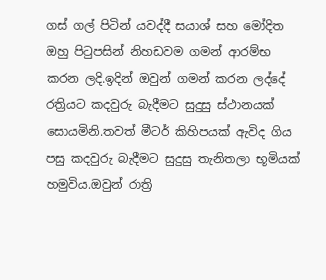ගස් ගල් පිටින් යවද්දී සයාශ් සහ මෝදිත ඔහු පිටුපසින් නිහඩවම ගමන් ආරම්භ කරන ලදි.ඉදින් ඔවුන් ගමන් කරන ලද්දේ රත්‍රියට කදවුරු බැදීමට සුදුසු ස්ථානයක් සොයමිනි.තවත් මීටර් කිහිපයක් ඇවිද ගිය පසු කදවුරු බැදීමට සුදුසු තැනිතලා භූමියක් හමුවිය.ඔවුන් රාත්‍රි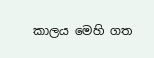කාලය මෙහි ගත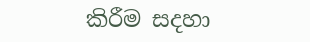කිරීම සදහා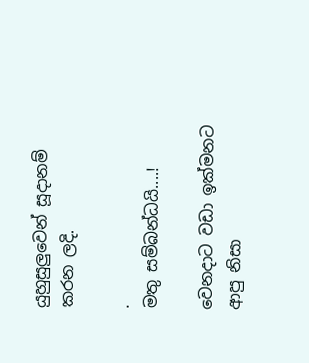යුහුසුලුවෙන් සූදානම් කරන ලදි.

.
මතු සම්බන්ධයි....!

වෙනදාට වඩා ඉක්මනට ආපු නිසා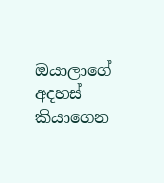ඔයාලාගේ අදහස් කියාගෙන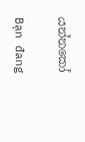යන්නකෝ

Bạn đang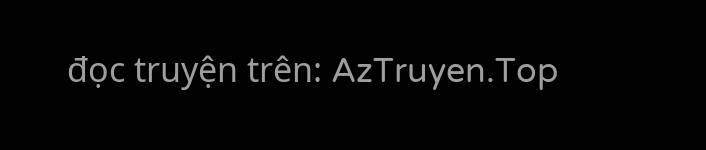đọc truyện trên: AzTruyen.Top